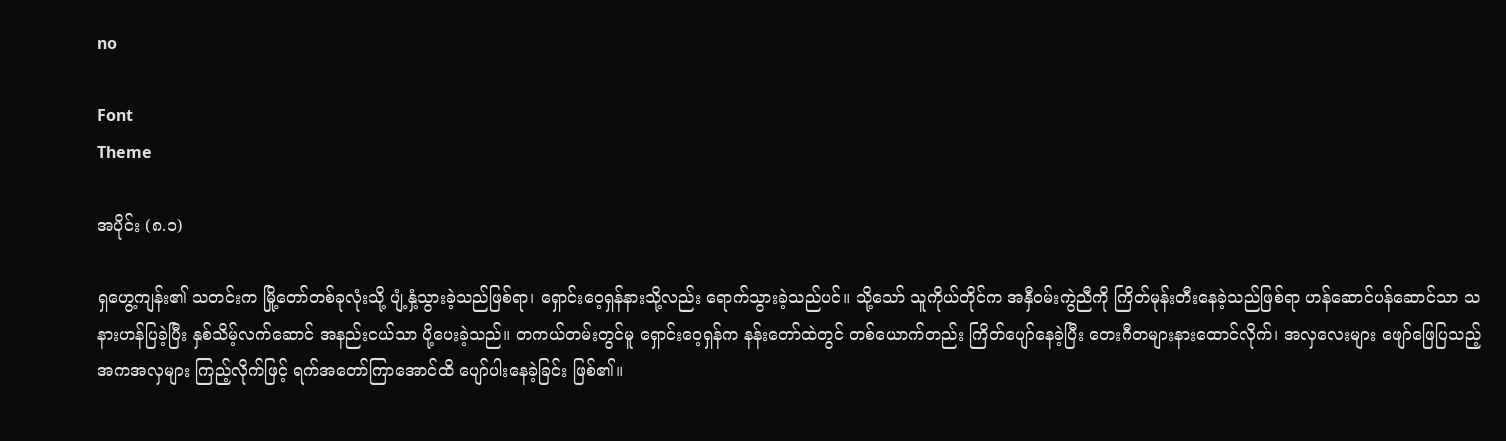no

Font
Theme

အပိုင်း (၈.၁)

ရှဟွေ့ကျန်း၏ သတင်းက မြို့တော်တစ်ခုလုံးသို့ ပျံ့နှံ့သွားခဲ့သည်ဖြစ်ရာ၊ ရှောင်းဝေ့ရှန်နားသို့လည်း ရောက်သွားခဲ့သည်ပင်။ သို့သော် သူကိုယ်တိုင်က အနှီဝမ်းကွဲညီကို ကြိတ်မုန်းတီးနေခဲ့သည်ဖြစ်ရာ ဟန်ဆောင်ပန်ဆောင်သာ သနားဟန်ပြခဲ့ပြီး နှစ်သိမ့်လက်ဆောင် အနည်းငယ်သာ ပို့ပေးခဲ့သည်။ တကယ်တမ်းတွင်မူ ရှောင်းဝေ့ရှန်က နန်းတော်ထဲတွင် တစ်ယောက်တည်း ကြိတ်ပျော်နေခဲ့ပြီး တေးဂီတများနားထောင်လိုက်၊ အလှလေးများ ဖျော်ဖြေပြသည့် အကအလှများ ကြည့်လိုက်ဖြင့် ရက်အတော်ကြာအောင်ထိ ပျော်ပါးနေခဲ့ခြင်း ဖြစ်၏။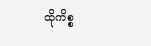ထိုကိစ္စ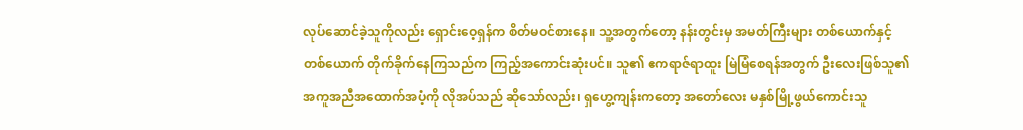လုပ်ဆောင်ခဲ့သူကိုလည်း ရှောင်းဝေ့ရှန်က စိတ်မဝင်စားနေ။ သူ့အတွက်တော့ နန်းတွင်းမှ အမတ်ကြီးများ တစ်ယောက်နှင့်တစ်ယောက် တိုက်ခိုက်နေကြသည်က ကြည့်အကောင်းဆုံးပင်။ သူ၏ ဧကရာဇ်ရာထူး မြဲမြံစေရန်အတွက် ဦးလေးဖြစ်သူ၏ အကူအညီအထောက်အပံ့ကို လိုအပ်သည် ဆိုသော်လည်း၊ ရှဟွေ့ကျန်းကတော့ အတော်လေး မနှစ်မြို့ဖွယ်ကောင်းသူ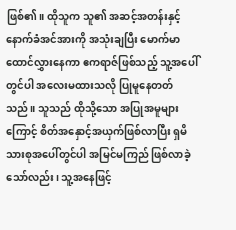ဖြစ်၏။ ထိုသူက သူ၏ အဆင့်အတန်းနှင့် နောက်ခံအင်အားကို အသုံးချပြီး မောက်မာထောင်လွှားနေကာ ဧကရာဇ်ဖြစ်သည့် သူ့အပေါ်တွင်ပါ အလေးမထားသလို ပြုမူနေတတ်သည်။ သူသည် ထိုသို့သော အပြုအမူများကြောင့် စိတ်အနှောင့်အယှက်ဖြစ်လာပြီး ရှမိသားစုအပေါ်တွင်ပါ အမြင်မကြည် ဖြစ်လာခဲ့သော်လည်း၊ သူ့အနေဖြင့်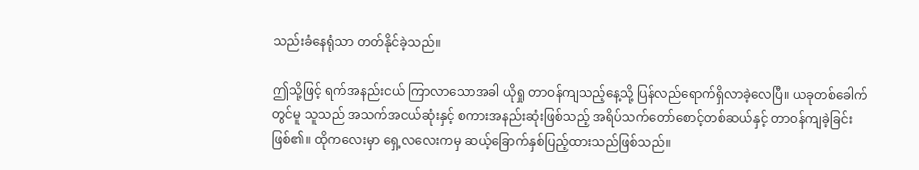သည်းခံနေရုံသာ တတ်နိုင်ခဲ့သည်။

ဤသို့ဖြင့် ရက်အနည်းငယ် ကြာလာသောအခါ ယိုရှု တာဝန်ကျသည့်နေ့သို့ ပြန်လည်ရောက်ရှိလာခဲ့လေပြီ။ ယခုတစ်ခေါက်တွင်မူ သူသည် အသက်အငယ်ဆုံးနှင့် စကားအနည်းဆုံးဖြစ်သည့် အရိပ်သက်တော်စောင့်တစ်ဆယ်နှင့် တာဝန်ကျခဲ့ခြင်း ဖြစ်၏။ ထိုကလေးမှာ ရှေ့လလေးကမှ ဆယ့်ခြောက်နှစ်ပြည့်ထားသည်ဖြစ်သည်။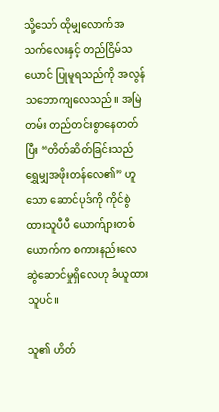သို့သော် ထိုမျှလောက်အသက်လေးနှင့် တည်ငြိမ်သယောင် ပြုမူရသည်ကို အလွန် သဘောကျလေသည်။ အမြဲတမ်း တည်တင်းစွာနေတတ်ပြီး “တိတ်ဆိတ်ခြင်းသည် ရွှေမျှအဖိုးတန်လေ၏” ဟူသော ဆောင်ပုဒ်ကို ကိုင်စွဲထားသူပီပီ ယောက်ျားတစ်ယောက်က စကားနည်းလေ ဆွဲဆောင်မှုရှိလေဟု ခံယူထားသူပင်။

သူ၏ ဟိတ်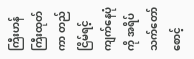ကြီးဟန်ကြီးထုတ်ကာ တည်ငြိမ်ရင့်ကျက်နေပုံကို အရိပ်သက်တော်စောင့်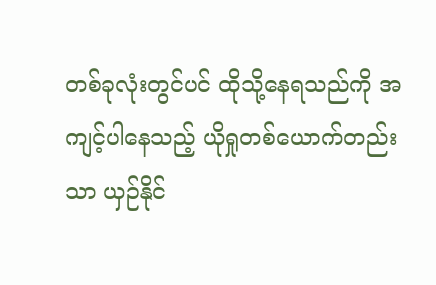တစ်ခုလုံးတွင်ပင် ထိုသို့နေရသည်ကို အကျင့်ပါနေသည့် ယိုရှုတစ်ယောက်တည်းသာ ယှဉ်နိုင်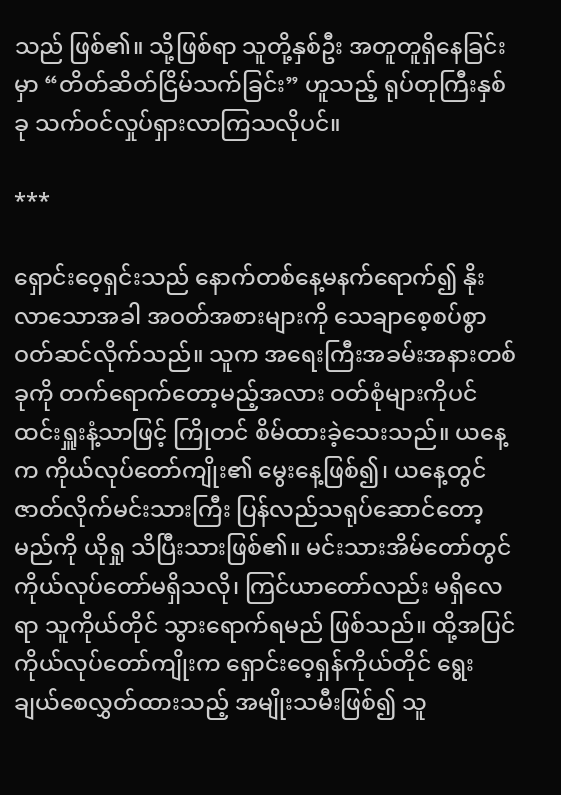သည် ဖြစ်၏။ သို့ဖြစ်ရာ သူတို့နှစ်ဦး အတူတူရှိနေခြင်းမှာ “တိတ်ဆိတ်ငြိမ်သက်ခြင်း” ဟူသည့် ရုပ်တုကြီးနှစ်ခု သက်ဝင်လှုပ်ရှားလာကြသလိုပင်။

***

ရှောင်းဝေ့ရှင်းသည် နောက်တစ်နေ့မနက်ရောက်၍ နိုးလာသောအခါ အဝတ်အစားများကို သေချာစေ့စပ်စွာ ဝတ်ဆင်လိုက်သည်။ သူက အရေးကြီးအခမ်းအနားတစ်ခုကို တက်ရောက်တော့မည့်အလား ဝတ်စုံများကိုပင် ထင်းရှူးနံ့သာဖြင့် ကြိုတင် စိမ်ထားခဲ့သေးသည်။ ယနေ့က ကိုယ်လုပ်တော်ကျိုး၏ မွေးနေ့ဖြစ်၍၊ ယနေ့တွင် ဇာတ်လိုက်မင်းသားကြီး ပြန်လည်သရုပ်ဆောင်တော့မည်ကို ယိုရှု သိပြီးသားဖြစ်၏။ မင်းသားအိမ်တော်တွင် ကိုယ်လုပ်တော်မရှိသလို၊ ကြင်ယာတော်လည်း မရှိလေရာ သူကိုယ်တိုင် သွားရောက်ရမည် ဖြစ်သည်။ ထို့အပြင် ကိုယ်လုပ်တော်ကျိုးက ရှောင်းဝေ့ရှန်ကိုယ်တိုင် ရွေးချယ်စေလွှတ်ထားသည့် အမျိုးသမီးဖြစ်၍ သူ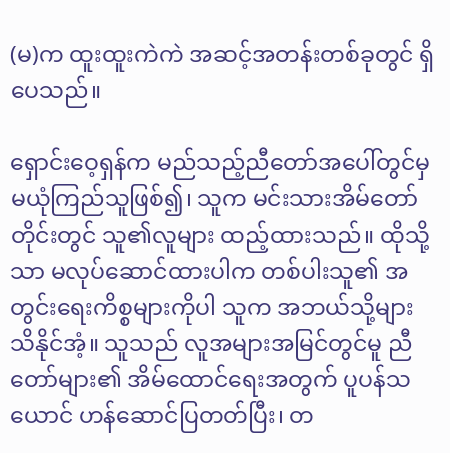(မ)က ထူးထူးကဲကဲ အဆင့်အတန်းတစ်ခုတွင် ရှိပေသည်။

ရှောင်းဝေ့ရှန်က မည်သည့်ညီတော်အပေါ်တွင်မှ မယုံကြည်သူဖြစ်၍၊ သူက မင်းသားအိမ်တော်တိုင်းတွင် သူ၏လူများ ထည့်ထားသည်။ ထိုသို့သာ မလုပ်ဆောင်ထားပါက တစ်ပါးသူ၏ အတွင်းရေးကိစ္စများကိုပါ သူက အဘယ်သို့များ သိနိုင်အံ့။ သူသည် လူအများအမြင်တွင်မူ ညီတော်များ၏ အိမ်ထောင်ရေးအတွက် ပူပန်သယောင် ဟန်ဆောင်ပြတတ်ပြီး၊ တ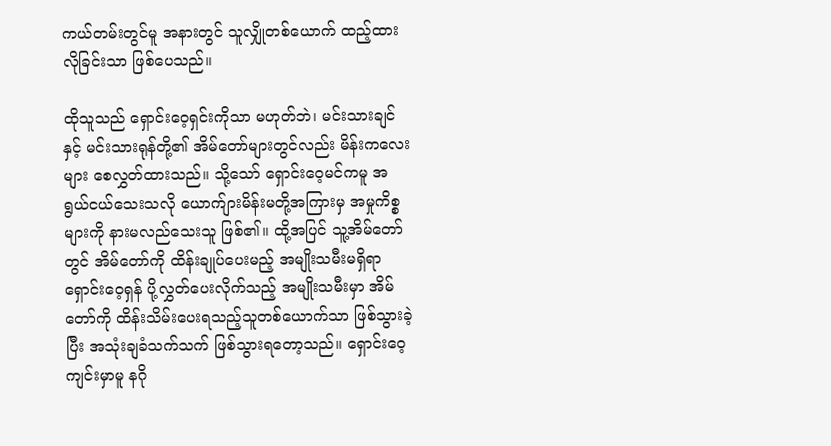ကယ်တမ်းတွင်မူ အနားတွင် သူလျှိုတစ်ယောက် ထည့်ထားလိုခြင်းသာ ဖြစ်ပေသည်။

ထိုသူသည် ရှောင်းဝေ့ရှင်းကိုသာ မဟုတ်ဘဲ၊ မင်းသားချင်နှင့် မင်းသားရုန်တို့၏ အိမ်တော်များတွင်လည်း မိန်းကလေးများ စေလွှတ်ထားသည်။ သို့သော် ရှောင်းဝေ့မင်ကမူ အရွယ်ငယ်သေးသလို ယောက်ျားမိန်းမတို့အကြားမှ အမှုကိစ္စများကို နားမလည်သေးသူ ဖြစ်၏။ ထို့အပြင် သူ့အိမ်တော်တွင် အိမ်တော်ကို ထိန်းချုပ်ပေးမည့် အမျိုးသမီးမရှိရာ ရှောင်းဝေ့ရှန် ပို့လွှတ်ပေးလိုက်သည့် အမျိုးသမီးမှာ အိမ်တော်ကို ထိန်းသိမ်းပေးရသည့်သူတစ်ယောက်သာ ဖြစ်သွားခဲ့ပြီး အသုံးချခံသက်သက် ဖြစ်သွားရတော့သည်။ ရှောင်းဝေ့ကျင်းမှာမူ နဂို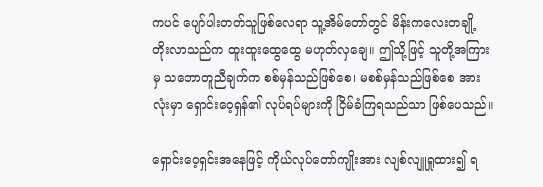ကပင် ပျော်ပါးတတ်သူဖြစ်လေရာ သူ့အိမ်တော်တွင် မိန်းကလေးတချို့ တိုးလာသည်က ထူးထူးထွေထွေ မဟုတ်လှချေ။ ဤသို့ဖြင့် သူတို့အကြားမှ သဘောတူညီချက်က စစ်မှန်သည်ဖြစ်စေ၊ မစစ်မှန်သည်ဖြစ်စေ အားလုံးမှာ ရှောင်းဝေ့ရှန်၏ လုပ်ရပ်များကို ငြိမ်ခံကြရသည်သာ ဖြစ်ပေသည်။

ရှောင်းဝေ့ရှင်းအနေဖြင့် ကိုယ်လုပ်တော်ကျိုးအား လျစ်လျူရှုထား၍ ရ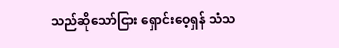သည်ဆိုသော်ငြား ရှောင်းဝေ့ရှန် သံသ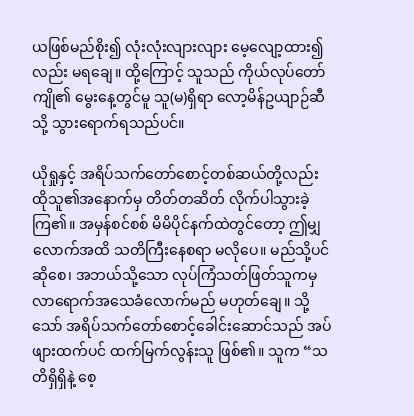ယဖြစ်မည်စိုး၍ လုံးလုံးလျားလျား မေ့လျော့ထား၍လည်း မရချေ။ ထို့ကြောင့် သူသည် ကိုယ်လုပ်တော်ကျို၏ မွေးနေ့တွင်မူ သူ(မ)ရှိရာ လော့မိန်ဥယျာဉ်ဆီသို့ သွားရောက်ရသည်ပင်။

ယိုရှုနှင့် အရိပ်သက်တော်စောင့်တစ်ဆယ်တို့လည်း ထိုသူ၏အနောက်မှ တိတ်တဆိတ် လိုက်ပါသွားခဲ့ကြ၏။ အမှန်စင်စစ် မိမိပိုင်နက်ထဲတွင်တော့ ဤမျှလောက်အထိ သတိကြီးနေစရာ မလိုပေ။ မည်သို့ပင်ဆိုစေ၊ အဘယ်သို့သော လုပ်ကြံသတ်ဖြတ်သူကမှ လာရောက်အသေခံလောက်မည် မဟုတ်ချေ။ သို့သော် အရိပ်သက်တော်စောင့်ခေါင်းဆောင်သည် အပ်ဖျားထက်ပင် ထက်မြက်လွန်းသူ ဖြစ်၏။ သူက “သတိရှိရှိနဲ့ စေ့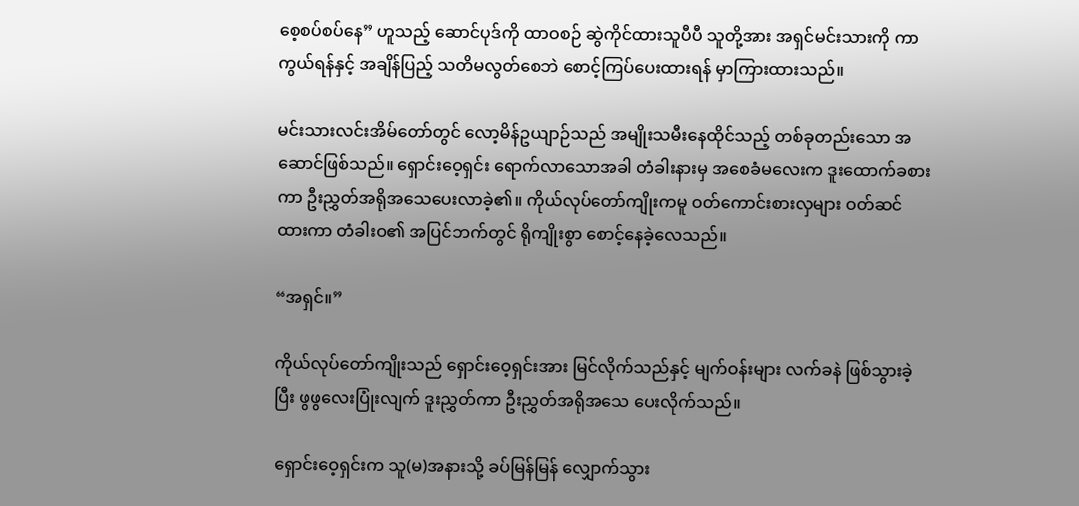စေ့စပ်စပ်နေ” ဟူသည့် ဆောင်ပုဒ်ကို ထာဝစဉ် ဆွဲကိုင်ထားသူပီပီ သူတို့အား အရှင်မင်းသားကို ကာကွယ်ရန်နှင့် အချိန်ပြည့် သတိမလွတ်စေဘဲ စောင့်ကြပ်ပေးထားရန် မှာကြားထားသည်။

မင်းသားလင်းအိမ်တော်တွင် လော့မိန်ဥယျာဉ်သည် အမျိုးသမီးနေထိုင်သည့် တစ်ခုတည်းသော အဆောင်ဖြစ်သည်။ ရှောင်းဝေ့ရှင်း ရောက်လာသောအခါ တံခါးနားမှ အစေခံမလေးက ဒူးထောက်ခစားကာ ဦးညွှတ်အရိုအသေပေးလာခဲ့၏။ ကိုယ်လုပ်တော်ကျိုးကမူ ဝတ်ကောင်းစားလှများ ဝတ်ဆင်ထားကာ တံခါးဝ၏ အပြင်ဘက်တွင် ရိုကျိုးစွာ စောင့်နေခဲ့လေသည်။

“အရှင်။”

ကိုယ်လုပ်တော်ကျိုးသည် ရှောင်းဝေ့ရှင်းအား မြင်လိုက်သည်နှင့် မျက်ဝန်းများ လက်ခနဲ ဖြစ်သွားခဲ့ပြီး ဖွဖွလေးပြုံးလျက် ဒူးညွှတ်ကာ ဦးညွှတ်အရိုအသေ ပေးလိုက်သည်။

ရှောင်းဝေ့ရှင်းက သူ(မ)အနားသို့ ခပ်မြန်မြန် လျှောက်သွား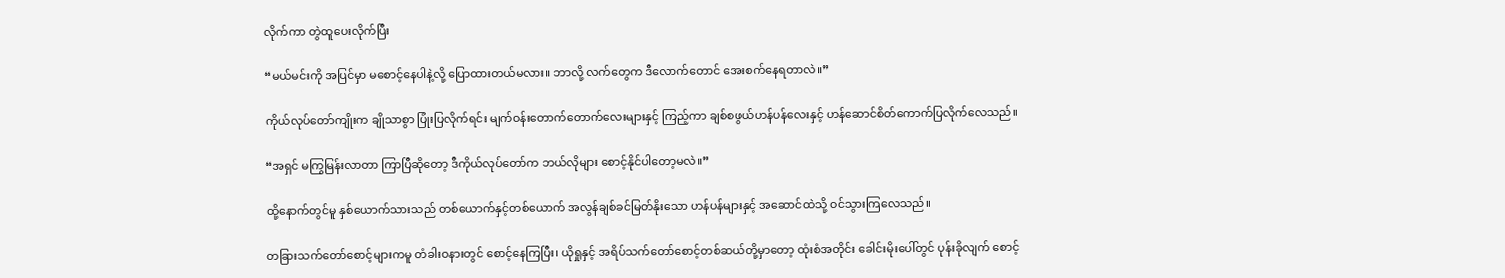လိုက်ကာ တွဲထူပေးလိုက်ပြီး

“မယ်မင်းကို အပြင်မှာ မစောင့်နေပါနဲ့လို့ ပြောထားတယ်မလား။ ဘာလို့ လက်တွေက ဒီလောက်တောင် အေးစက်နေရတာလဲ။”

ကိုယ်လုပ်တော်ကျိုးက ချိုသာစွာ ပြုံးပြလိုက်ရင်း မျက်ဝန်းတောက်တောက်လေးများနှင့် ကြည့်ကာ ချစ်စဖွယ်ဟန်ပန်လေးနှင့် ဟန်ဆောင်စိတ်ကောက်ပြလိုက်လေသည်။

“အရှင် မကြွမြန်းလာတာ ကြာပြီဆိုတော့ ဒီကိုယ်လုပ်တော်က ဘယ်လိုများ စောင့်နိုင်ပါတော့မလဲ။”

ထို့နောက်တွင်မူ နှစ်ယောက်သားသည် တစ်ယောက်နှင့်တစ်ယောက် အလွန်ချစ်ခင်မြတ်နိုးသော ဟန်ပန်များနှင့် အဆောင်ထဲသို့ ဝင်သွားကြလေသည်။

တခြားသက်တော်စောင့်များကမူ တံခါးဝနားတွင် စောင့်နေကြပြီး၊ ယိုရှုနှင့် အရိပ်သက်တော်စောင့်တစ်ဆယ်တို့မှာတော့ ထုံးစံအတိုင်း ခေါင်းမိုးပေါ်တွင် ပုန်းခိုလျက် စောင့်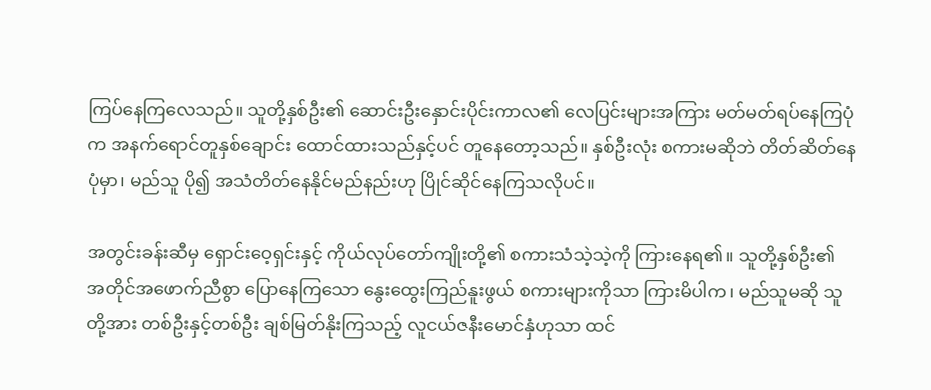ကြပ်နေကြလေသည်။ သူတို့နှစ်ဦး၏ ဆောင်းဦးနှောင်းပိုင်းကာလ၏ လေပြင်းများအကြား မတ်မတ်ရပ်နေကြပုံက အနက်ရောင်တူနှစ်ချောင်း ထောင်ထားသည်နှင့်ပင် တူနေတော့သည်။ နှစ်ဦးလုံး စကားမဆိုဘဲ တိတ်ဆိတ်နေပုံမှာ၊ မည်သူ ပို၍ အသံတိတ်နေနိုင်မည်နည်းဟု ပြိုင်ဆိုင်နေကြသလိုပင်။

အတွင်းခန်းဆီမှ ရှောင်းဝေ့ရှင်းနှင့် ကိုယ်လုပ်တော်ကျိုးတို့၏ စကားသံသဲ့သဲ့ကို ကြားနေရ၏။ သူတို့နှစ်ဦး၏ အတိုင်အဖောက်ညီစွာ ပြောနေကြသော နွေးထွေးကြည်နူးဖွယ် စကားများကိုသာ ကြားမိပါက၊ မည်သူမဆို သူတို့အား တစ်ဦးနှင့်တစ်ဦး ချစ်မြတ်နိုးကြသည့် လူငယ်ဇနီးမောင်နှံဟုသာ ထင်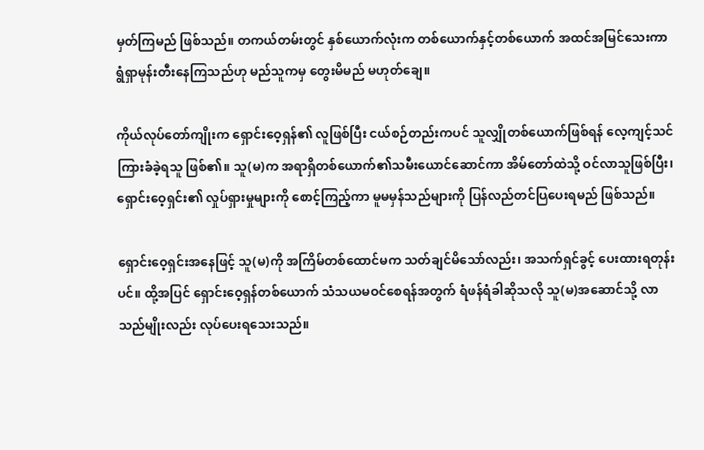မှတ်ကြမည် ဖြစ်သည်။ တကယ်တမ်းတွင် နှစ်ယောက်လုံးက တစ်ယောက်နှင့်တစ်ယောက် အထင်အမြင်သေးကာ ရွံရှာမုန်းတီးနေကြသည်ဟု မည်သူကမှ တွေးမိမည် မဟုတ်ချေ။

ကိုယ်လုပ်တော်ကျိုးက ရှောင်းဝေ့ရှန်၏ လူဖြစ်ပြီး ငယ်စဉ်တည်းကပင် သူလျှိုတစ်ယောက်ဖြစ်ရန် လေ့ကျင့်သင်ကြားခံခဲ့ရသူ ဖြစ်၏။ သူ(မ)က အရာရှိတစ်ယောက်၏သမီးယောင်ဆောင်ကာ အိမ်တော်ထဲသို့ ဝင်လာသူဖြစ်ပြီး၊ ရှောင်းဝေ့ရှင်း၏ လှုပ်ရှားမှုများကို စောင့်ကြည့်ကာ မူမမှန်သည်များကို ပြန်လည်တင်ပြပေးရမည် ဖြစ်သည်။

ရှောင်းဝေ့ရှင်းအနေဖြင့် သူ(မ)ကို အကြိမ်တစ်ထောင်မက သတ်ချင်မိသော်လည်း၊ အသက်ရှင်ခွင့် ပေးထားရတုန်းပင်။ ထို့အပြင် ရှောင်းဝေ့ရှန်တစ်ယောက် သံသယမဝင်စေရန်အတွက် ရံဖန်ရံခါဆိုသလို သူ(မ)အဆောင်သို့ လာသည်မျိုးလည်း လုပ်ပေးရသေးသည်။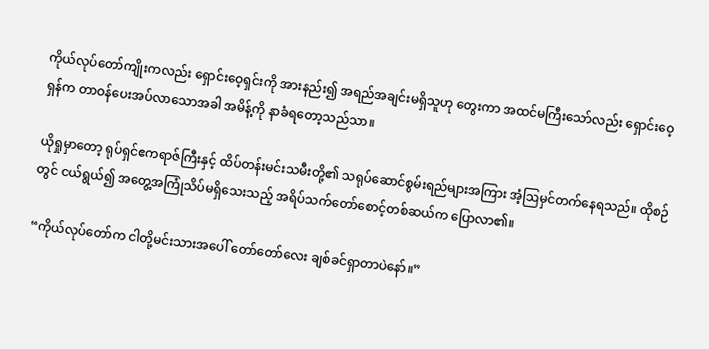ကိုယ်လုပ်တော်ကျိုးကလည်း ရှောင်းဝေ့ရှင်းကို အားနည်း၍ အရည်အချင်းမရှိသူဟု တွေးကာ အထင်မကြီးသော်လည်း ရှောင်းဝေ့ရှန်က တာဝန်ပေးအပ်လာသောအခါ အမိန့်ကို နာခံရတော့သည်သာ။

ယိုရှုမှာတော့ ရုပ်ရှင်ဧကရာဇ်ကြီးနှင့် ထိပ်တန်းမင်းသမီးတို့၏ သရုပ်ဆောင်စွမ်းရည်များအကြား အံ့ဩမှင်တက်နေရသည်။ ထိုစဉ်တွင် ငယ်ရွယ်၍ အတွေ့အကြုံသိပ်မရှိသေးသည့် အရိပ်သက်တော်စောင့်တစ်ဆယ်က ပြောလာ၏။

“ကိုယ်လုပ်တော်က ငါတို့မင်းသားအပေါ် တော်တော်လေး ချစ်ခင်ရှာတာပဲနော်။”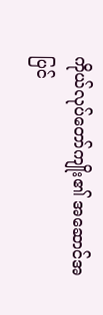ကိုယ်လုပ်တော်ကျိုး၏ အဆောင်အပြင်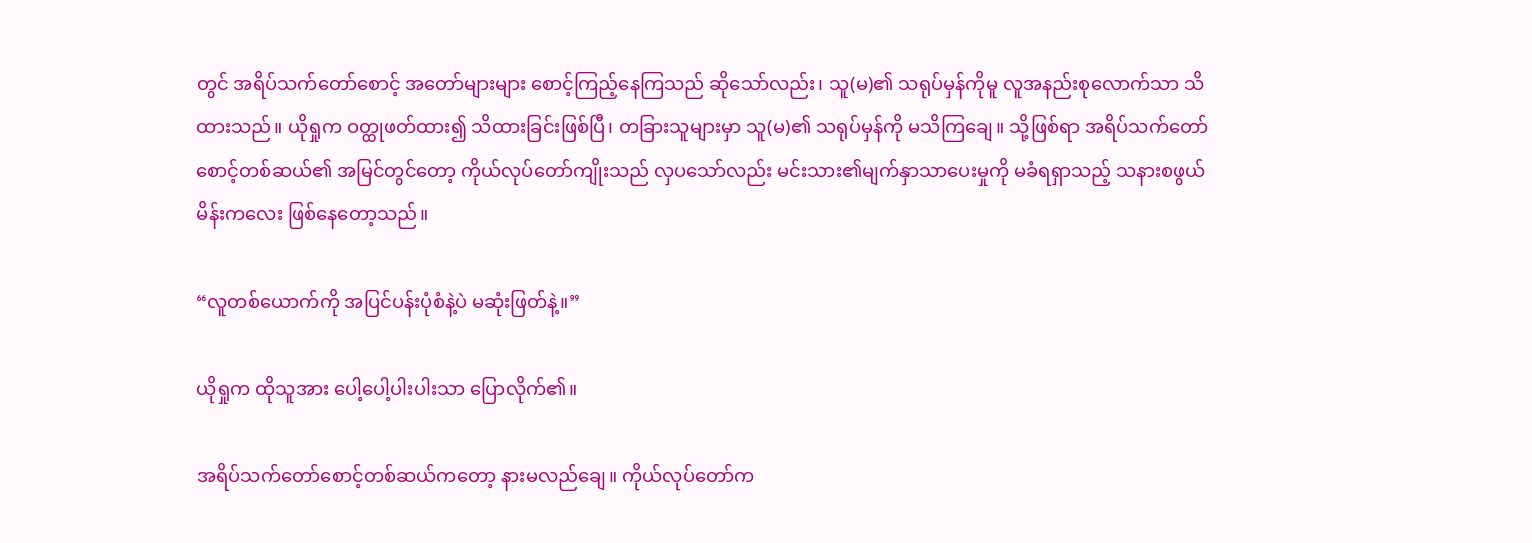တွင် အရိပ်သက်တော်စောင့် အတော်များများ စောင့်ကြည့်နေကြသည် ဆိုသော်လည်း၊ သူ(မ)၏ သရုပ်မှန်ကိုမူ လူအနည်းစုလောက်သာ သိထားသည်။ ယိုရှုက ဝတ္ထုဖတ်ထား၍ သိထားခြင်းဖြစ်ပြီ၊ တခြားသူများမှာ သူ(မ)၏ သရုပ်မှန်ကို မသိကြချေ။ သို့ဖြစ်ရာ အရိပ်သက်တော်စောင့်တစ်ဆယ်၏ အမြင်တွင်တော့ ကိုယ်လုပ်တော်ကျိုးသည် လှပသော်လည်း မင်းသား၏မျက်နှာသာပေးမှုကို မခံရရှာသည့် သနားစဖွယ် မိန်းကလေး ဖြစ်နေတော့သည်။

“လူတစ်ယောက်ကို အပြင်ပန်းပုံစံနဲ့ပဲ မဆုံးဖြတ်နဲ့။”

ယိုရှုက ထိုသူအား ပေါ့ပေါ့ပါးပါးသာ ပြောလိုက်၏။

အရိပ်သက်တော်စောင့်တစ်ဆယ်ကတော့ နားမလည်ချေ။ ကိုယ်လုပ်တော်က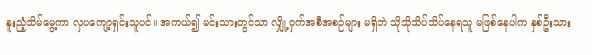နူးညံ့သိမ်မွေ့ကာ လှပကျော့ရှင်းသူပင်။ အကယ်၍ မင်းသားတွင်သာ လျှို့ဝှက်အစီအစဉ်များ မရှိဘဲ သိုသိုသိပ်သိပ်နေရသူ မဖြစ်နေပါက နှစ်ဦးသား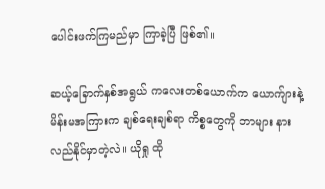ပေါင်းဖက်ကြမည်မှာ ကြာခဲ့ပြီ ဖြစ်၏။

ဆယ့်ခြောက်နှစ်အရွယ် ကလေးတစ်ယောက်က ယောက်ျားနဲ့ မိန်းမအကြားက ချစ်ရေးချစ်ရာ ကိစ္စတွေကို ဘာများ နားလည်နိုင်မှာတဲ့လဲ။ ယိုရှု ထို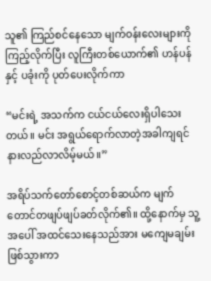သူ၏ ကြည်စင်နေသော မျက်ဝန်းလေးများကို ကြည့်လိုက်ပြီး လူကြီးတစ်ယောက်၏ ဟန်ပန်နှင့် ပခုံးကို ပုတ်ပေးလိုက်ကာ

“မင်းရဲ့ အသက်က ငယ်ငယ်လေးရှိပါသေးတယ်။ မင်း အရွယ်ရောက်လာတဲ့အခါကျရင် နားလည်လာလိမ့်မယ်။”

အရိပ်သက်တော်စောင့်တစ်ဆယ်က မျက်တောင်တဖျပ်ဖျပ်ခတ်လိုက်၏။ ထို့နောက်မှ သူ့အပေါ် အထင်သေးနေသည်အား မကျေမချမ်း ဖြစ်သွားကာ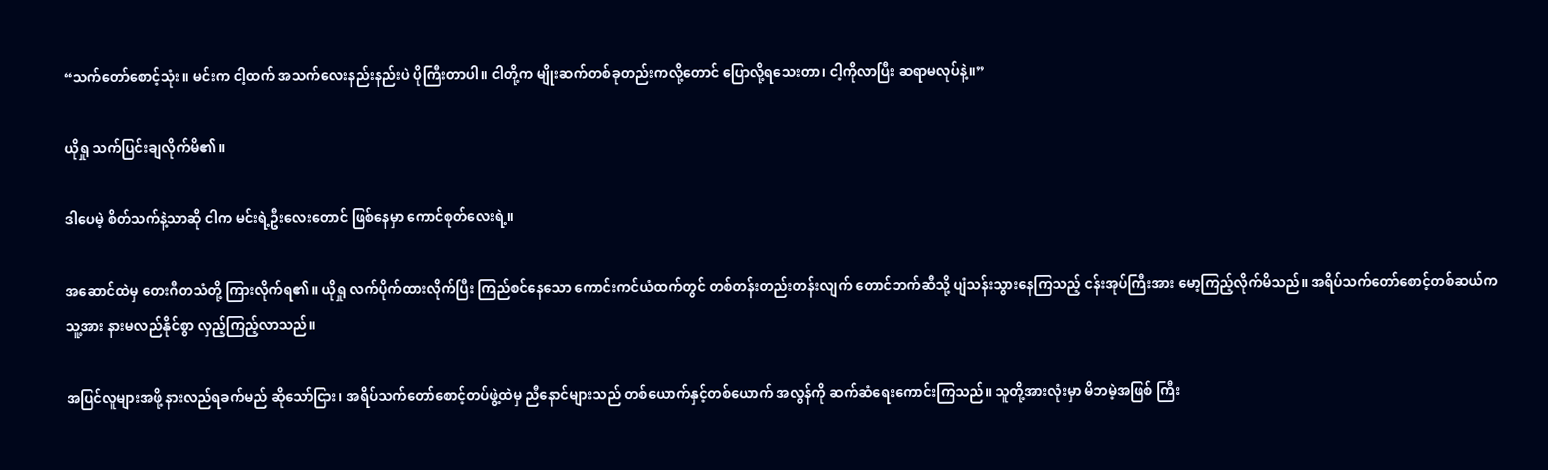“သက်တော်စောင့်သုံး။ မင်းက ငါ့ထက် အသက်လေးနည်းနည်းပဲ ပိုကြီးတာပါ။ ငါတို့က မျိုးဆက်တစ်ခုတည်းကလို့တောင် ပြောလို့ရသေးတာ၊ ငါ့ကိုလာပြီး ဆရာမလုပ်နဲ့။”

ယိုရှု သက်ပြင်းချလိုက်မိ၏။

ဒါပေမဲ့ စိတ်သက်နဲ့သာဆို ငါက မင်းရဲ့ဦးလေးတောင် ဖြစ်နေမှာ ကောင်စုတ်လေးရဲ့။

အဆောင်ထဲမှ တေးဂီတသံတို့ ကြားလိုက်ရ၏။ ယိုရှု လက်ပိုက်ထားလိုက်ပြီး ကြည်စင်နေသော ကောင်းကင်ယံထက်တွင် တစ်တန်းတည်းတန်းလျက် တောင်ဘက်ဆီသို့ ပျံသန်းသွားနေကြသည့် ငန်းအုပ်ကြီးအား မော့ကြည့်လိုက်မိသည်။ အရိပ်သက်တော်စောင့်တစ်ဆယ်က သူ့အား နားမလည်နိုင်စွာ လှည့်ကြည့်လာသည်။

အပြင်လူများအဖို့ နားလည်ရခက်မည် ဆိုသော်ငြား၊ အရိပ်သက်တော်စောင့်တပ်ဖွဲ့ထဲမှ ညီနောင်များသည် တစ်ယောက်နှင့်တစ်ယောက် အလွန်ကို ဆက်ဆံရေးကောင်းကြသည်။ သူတို့အားလုံးမှာ မိဘမဲ့အဖြစ် ကြီး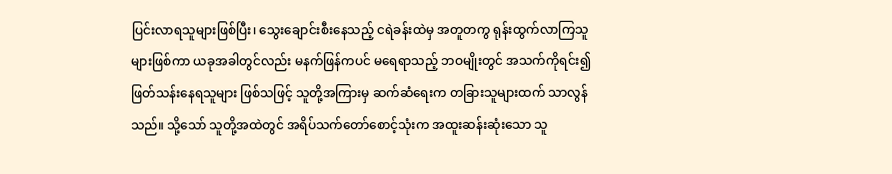ပြင်းလာရသူများဖြစ်ပြီး၊ သွေးချောင်းစီးနေသည့် ငရဲခန်းထဲမှ အတူတကွ ရုန်းထွက်လာကြသူများဖြစ်ကာ ယခုအခါတွင်လည်း မနက်ဖြန်ကပင် မရေရာသည့် ဘဝမျိုးတွင် အသက်ကိုရင်း၍ ဖြတ်သန်းနေရသူများ ဖြစ်သဖြင့် သူတို့အကြားမှ ဆက်ဆံရေးက တခြားသူများထက် သာလွန်သည်။ သို့သော် သူတို့အထဲတွင် အရိပ်သက်တော်စောင့်သုံးက အထူးဆန်းဆုံးသော သူ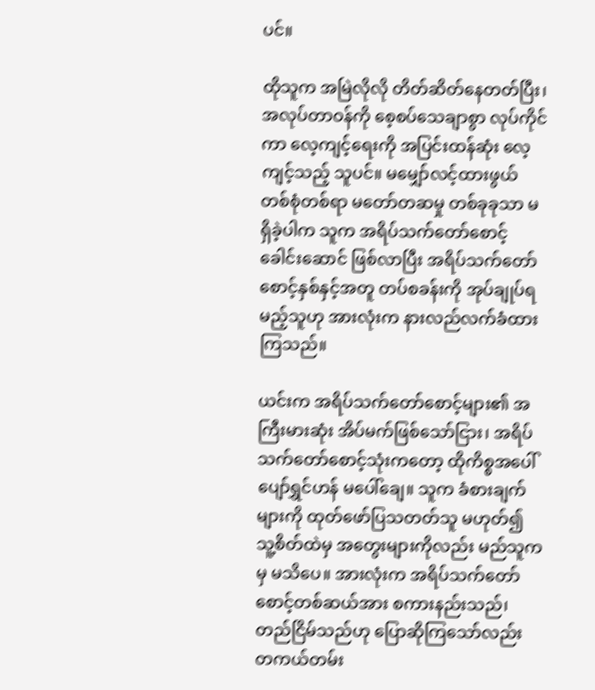ပင်။

ထိုသူက အမြဲလိုလို တိတ်ဆိတ်နေတတ်ပြီး၊ အလုပ်တာဝန်ကို စေ့စပ်သေချာစွာ လုပ်ကိုင်ကာ လေ့ကျင့်ရေးကို အပြင်းထန်ဆုံး လေ့ကျင့်သည့် သူပင်။ မမျှော်လင့်ထားဖွယ် တစ်စုံတစ်ရာ မတော်တဆမှု တစ်ခုခုသာ မရှိခဲ့ပါက သူက အရိပ်သက်တော်စောင့်ခေါင်းဆောင် ဖြစ်လာပြီး အရိပ်သက်တော်စောင့်နှစ်နှင့်အတူ တပ်စခန်းကို အုပ်ချုပ်ရမည့်သူဟု အားလုံးက နားလည်လက်ခံထားကြသည်။

ယင်းက အရိပ်သက်တော်စောင့်များ၏ အကြီးမားဆုံး အိပ်မက်ဖြစ်သော်ငြား၊ အရိပ်သက်တော်စောင့်သုံးကတော့ ထိုကိစ္စအပေါ် ပျော်ရွှင်ဟန် မပေါ်ချေ။ သူက ခံစားချက်များကို ထုတ်ဖော်ပြသတတ်သူ မဟုတ်၍ သူ့စိတ်ထဲမှ အတွေးများကိုလည်း မည်သူကမှ မသိပေ။ အားလုံးက အရိပ်သက်တော်စောင့်တစ်ဆယ်အား စကားနည်းသည်၊ တည်ငြိမ်သည်ဟု ပြောဆိုကြသော်လည်း တကယ်တမ်း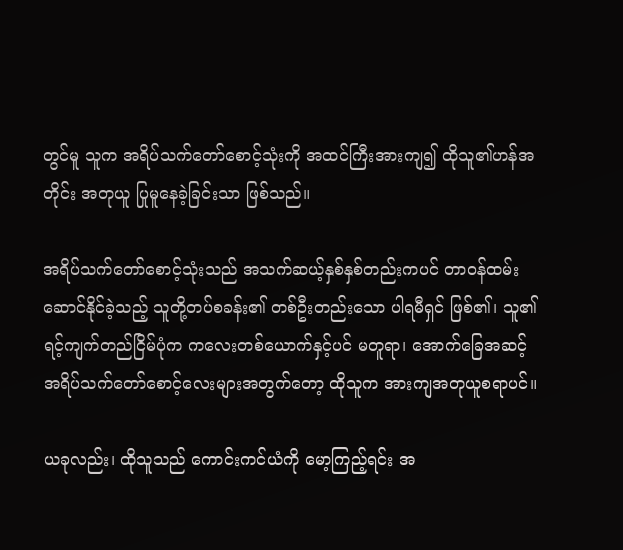တွင်မူ သူက အရိပ်သက်တော်စောင့်သုံးကို အထင်ကြီးအားကျ၍ ထိုသူ၏ဟန်အတိုင်း အတုယူ ပြုမူနေခဲ့ခြင်းသာ ဖြစ်သည်။

အရိပ်သက်တော်စောင့်သုံးသည် အသက်ဆယ့်နှစ်နှစ်တည်းကပင် တာဝန်ထမ်းဆောင်နိုင်ခဲ့သည့် သူတို့တပ်စခန်း၏ တစ်ဦးတည်းသော ပါရမီရှင် ဖြစ်၏၊ သူ၏ ရင့်ကျက်တည်ငြိမ်ပုံက ကလေးတစ်ယောက်နှင့်ပင် မတူရာ၊ အောက်ခြေအဆင့် အရိပ်သက်တော်စောင့်လေးများအတွက်တော့ ထိုသူက အားကျအတုယူစရာပင်။

ယခုလည်း၊ ထိုသူသည် ကောင်းကင်ယံကို မော့ကြည့်ရင်း အ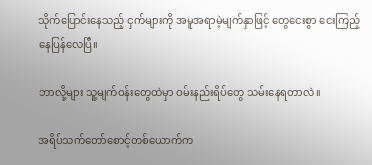သိုက်ပြောင်းနေသည့် ငှက်များကို အမူအရာမဲ့မျက်နှာဖြင့် တွေငေးစွာ ငေးကြည့်နေပြန်လေပြီ။

ဘာလို့များ သူ့မျက်ဝန်းတွေထဲမှာ ဝမ်းနည်းရိပ်တွေ သမ်းနေရတာလဲ။

အရိပ်သက်တော်စောင့်တစ်ယောက်က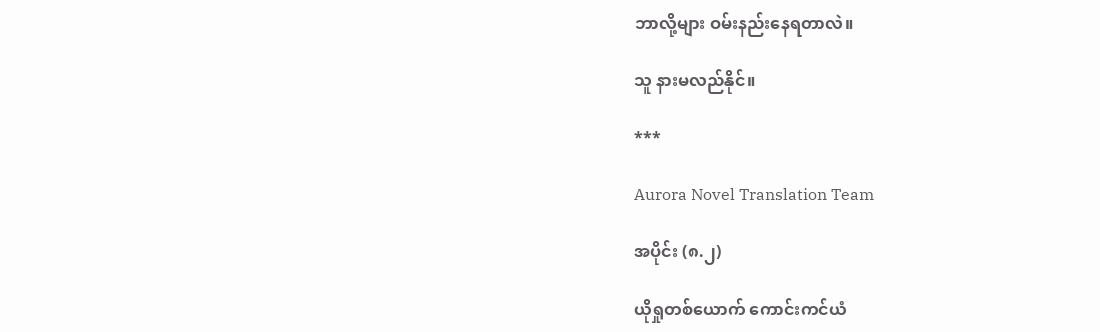ဘာလို့များ ဝမ်းနည်းနေရတာလဲ။

သူ နားမလည်နိုင်။

***

Aurora Novel Translation Team

အပိုင်း (၈.၂)

ယိုရှုတစ်ယောက် ကောင်းကင်ယံ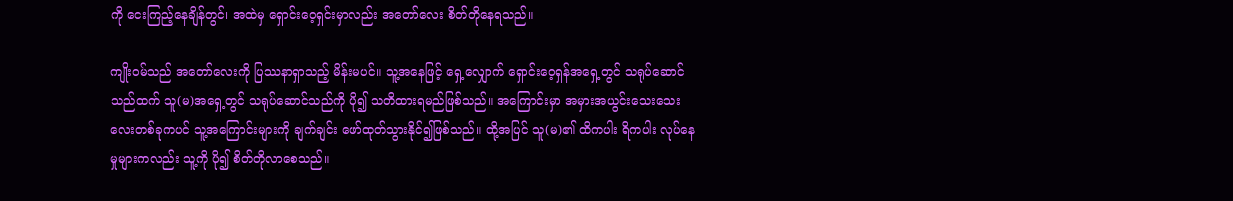ကို ငေးကြည့်နေချိန်တွင်၊ အထဲမှ ရှောင်းဝေ့ရှင်းမှာလည်း အတော်လေး စိတ်တိုနေရသည်။

ကျိုးဝမ်သည် အတော်လေးကို ပြဿနာရှာသည့် မိန်းမပင်။ သူ့အနေဖြင့် ရှေ့လျှောက် ရှောင်းဝေ့ရှန်အရှေ့တွင် သရုပ်ဆောင်သည်ထက် သူ(မ)အရှေ့တွင် သရုပ်ဆောင်သည်ကို ပို၍ သတိထားရမည်ဖြစ်သည်။ အကြောင်းမှာ အမှားအယွင်းသေးသေးလေးတစ်ခုကပင် သူ့အကြောင်းများကို ချက်ချင်း ဖော်ထုတ်သွားနိုင်၍ဖြစ်သည်။ ထို့အပြင် သူ(မ)၏ ထိကပါး ရိကပါး လုပ်နေမှုများကလည်း သူ့ကို ပို၍ စိတ်တိုလာစေသည်။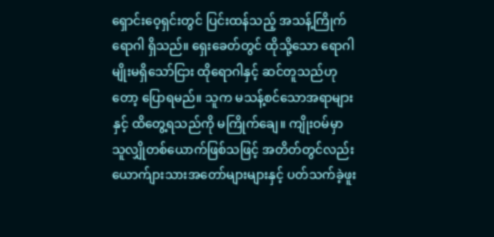ရှောင်းဝေ့ရှင်းတွင် ပြင်းထန်သည့် အသန့်ကြိုက်ရောဂါ ရှိသည်။ ရှေးခေတ်တွင် ထိုသို့သော ရောဂါမျိုးမရှိသော်ငြား ထိုရောဂါနှင့် ဆင်တူသည်ဟုတော့ ပြောရမည်။ သူက မသန့်စင်သောအရာများနှင့် ထိတွေ့ရသည်ကို မကြိုက်ချေ။ ကျိုးဝမ်မှာ သူလျှိုတစ်ယောက်ဖြစ်သဖြင့် အတိတ်တွင်လည်း ယောက်ျားသားအတော်များများနှင့် ပတ်သက်ခဲ့ဖူး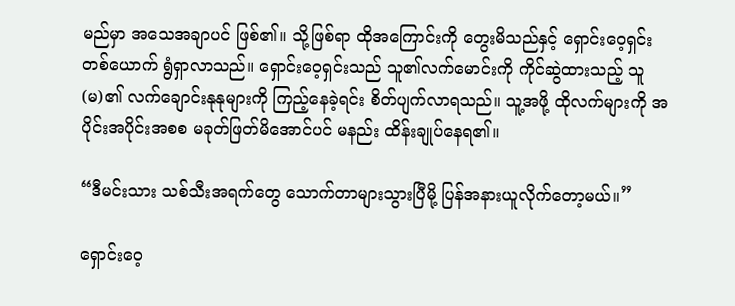မည်မှာ အသေအချာပင် ဖြစ်၏။ သို့ဖြစ်ရာ ထိုအကြောင်းကို တွေးမိသည်နှင့် ရှောင်းဝေ့ရှင်းတစ်ယောက် ရွံရှာလာသည်။ ရှောင်းဝေ့ရှင်းသည် သူ၏လက်မောင်းကို ကိုင်ဆွဲထားသည့် သူ(မ)၏ လက်ချောင်းနုနုများကို ကြည့်နေခဲ့ရင်း စိတ်ပျက်လာရသည်။ သူ့အဖို့ ထိုလက်များကို အပိုင်းအပိုင်းအစစ မခုတ်ဖြတ်မိအောင်ပင် မနည်း ထိန်းချုပ်နေရ၏။

“ဒီမင်းသား သစ်သီးအရက်တွေ သောက်တာများသွားပြီမို့ ပြန်အနားယူလိုက်တော့မယ်။”

ရှောင်းဝေ့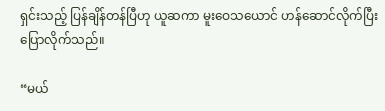ရှင်းသည့် ပြန်ချိန်တန်ပြီဟု ယူဆကာ မူးဝေသယောင် ဟန်ဆောင်လိုက်ပြီး ပြောလိုက်သည်။

“မယ်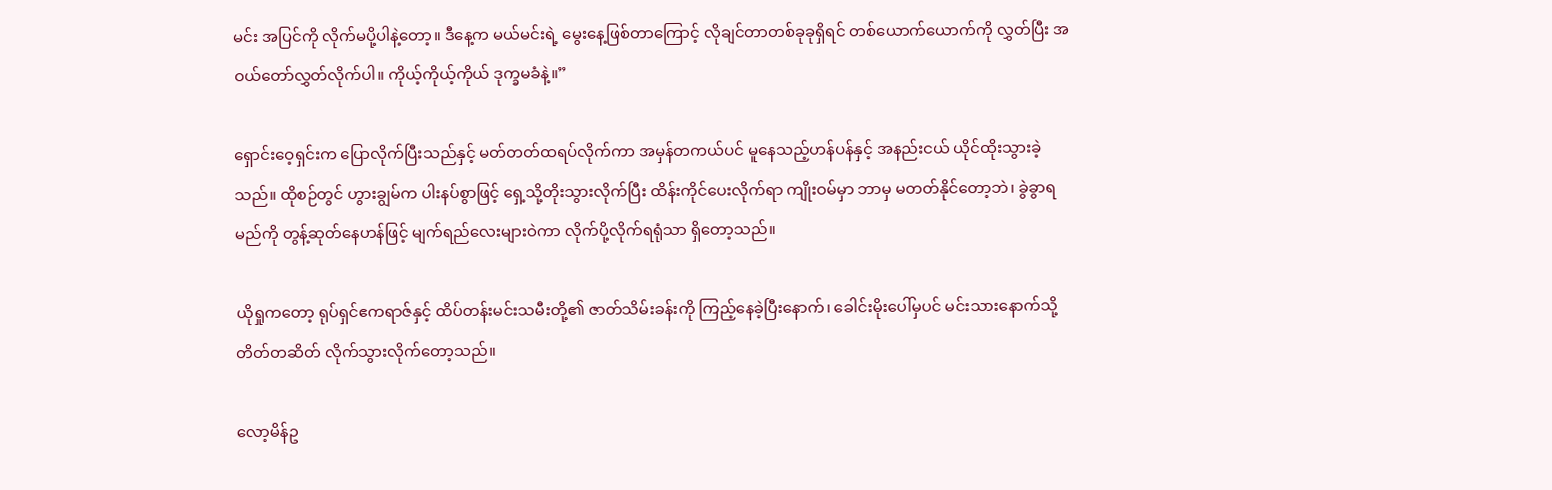မင်း အပြင်ကို လိုက်မပို့ပါနဲ့တော့။ ဒီနေ့က မယ်မင်းရဲ့ မွေးနေ့ဖြစ်တာကြောင့် လိုချင်တာတစ်ခုခုရှိရင် တစ်ယောက်ယောက်ကို လွှတ်ပြီး အဝယ်တော်လွှတ်လိုက်ပါ။ ကိုယ့်ကိုယ့်ကိုယ် ဒုက္ခမခံနဲ့။”

ရှောင်းဝေ့ရှင်းက ပြောလိုက်ပြီးသည်နှင့် မတ်တတ်ထရပ်လိုက်ကာ အမှန်တကယ်ပင် မူနေသည့်ဟန်ပန်နှင့် အနည်းငယ် ယိုင်ထိုးသွားခဲ့သည်။ ထိုစဉ်တွင် ဟွားချွမ်က ပါးနပ်စွာဖြင့် ရှေ့သို့တိုးသွားလိုက်ပြီး ထိန်းကိုင်ပေးလိုက်ရာ ကျိုးဝမ်မှာ ဘာမှ မတတ်နိုင်တော့ဘဲ၊ ခွဲခွာရမည်ကို တွန့်ဆုတ်နေဟန်ဖြင့် မျက်ရည်လေးများဝဲကာ လိုက်ပို့လိုက်ရရုံသာ ရှိတော့သည်။

ယိုရှုကတော့ ရုပ်ရှင်ဧကရာဇ်နှင့် ထိပ်တန်းမင်းသမီးတို့၏ ဇာတ်သိမ်းခန်းကို ကြည့်နေခဲ့ပြီးနောက်၊ ခေါင်းမိုးပေါ်မှပင် မင်းသားနောက်သို့ တိတ်တဆိတ် လိုက်သွားလိုက်တော့သည်။

လော့မိန်ဥ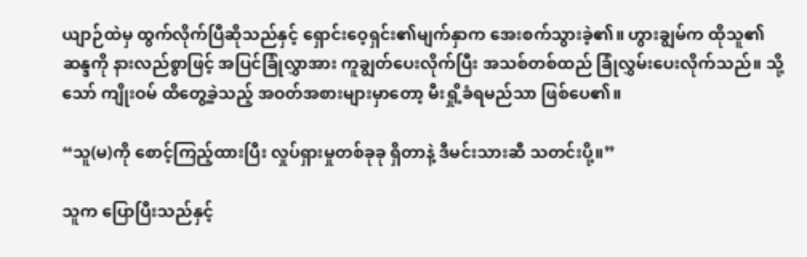ယျာဉ်ထဲမှ ထွက်လိုက်ပြီဆိုသည်နှင့် ရှောင်းဝေ့ရှင်း၏မျက်နှာက အေးစက်သွားခဲ့၏။ ဟွားချွမ်က ထိုသူ၏ဆန္ဒကို နားလည်စွာဖြင့် အပြင်ခြုံလွှာအား ကူချွတ်ပေးလိုက်ပြီး အသစ်တစ်ထည် ခြုံလွှမ်းပေးလိုက်သည်။ သို့သော် ကျိုးဝမ် ထိတွေ့ခဲ့သည့် အဝတ်အစားများမှာတော့ မီးရှို့ခံရမည်သာ ဖြစ်ပေ၏။

“သူ(မ)ကို စောင့်ကြည့်ထားပြီး လှုပ်ရှားမှုတစ်ခုခု ရှိတာနဲ့ ဒီမင်းသားဆီ သတင်းပို့။”

သူက ပြောပြီးသည်နှင့်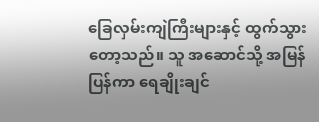ခြေလှမ်းကျဲကြီးများနှင့် ထွက်သွားတော့သည်။ သူ အဆောင်သို့ အမြန်ပြန်ကာ ရေချိုးချင်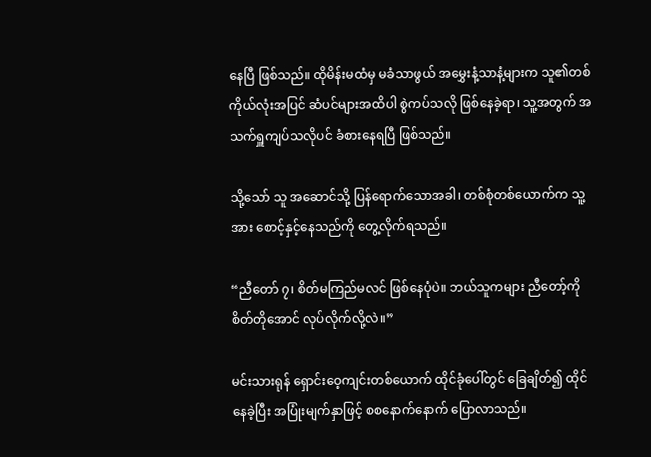နေပြီ ဖြစ်သည်။ ထိုမိန်းမထံမှ မခံသာဖွယ် အမွှေးနံ့သာနံ့များက သူ၏တစ်ကိုယ်လုံးအပြင် ဆံပင်များအထိပါ စွဲကပ်သလို ဖြစ်နေခဲ့ရာ၊ သူ့အတွက် အသက်ရှူကျပ်သလိုပင် ခံစားနေရပြီ ဖြစ်သည်။

သို့သော် သူ အဆောင်သို့ ပြန်ရောက်သောအခါ၊ တစ်စုံတစ်ယောက်က သူ့အား စောင့်နှင့်နေသည်ကို တွေ့လိုက်ရသည်။

“ညီတော် ၇၊ စိတ်မကြည်မလင် ဖြစ်နေပုံပဲ။ ဘယ်သူကများ ညီတော့်ကို စိတ်တိုအောင် လုပ်လိုက်လို့လဲ။”

မင်းသားရုန် ရှောင်းဝေ့ကျင်းတစ်ယောက် ထိုင်ခုံပေါ်တွင် ခြေချိတ်၍ ထိုင်နေခဲ့ပြီး အပြုံးမျက်နှာဖြင့် စစနောက်နောက် ပြောလာသည်။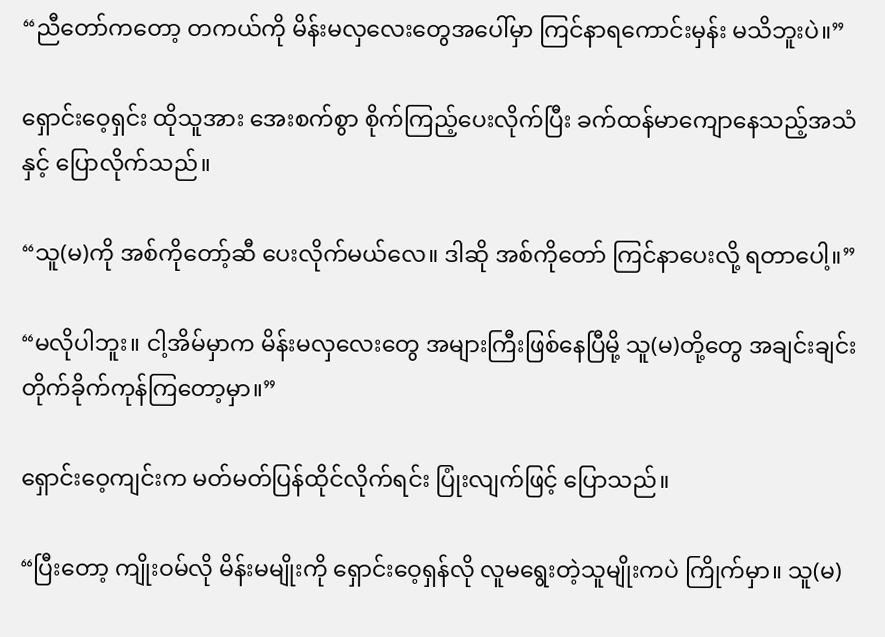“ညီတော်ကတော့ တကယ်ကို မိန်းမလှလေးတွေအပေါ်မှာ ကြင်နာရကောင်းမှန်း မသိဘူးပဲ။”

ရှောင်းဝေ့ရှင်း ထိုသူအား အေးစက်စွာ စိုက်ကြည့်ပေးလိုက်ပြီး ခက်ထန်မာကျောနေသည့်အသံနှင့် ပြောလိုက်သည်။

“သူ(မ)ကို အစ်ကိုတော့်ဆီ ပေးလိုက်မယ်လေ။ ဒါဆို အစ်ကိုတော် ကြင်နာပေးလို့ ရတာပေါ့။”

“မလိုပါဘူး။ ငါ့အိမ်မှာက မိန်းမလှလေးတွေ အများကြီးဖြစ်နေပြီမို့ သူ(မ)တို့တွေ အချင်းချင်း တိုက်ခိုက်ကုန်ကြတော့မှာ။”

ရှောင်းဝေ့ကျင်းက မတ်မတ်ပြန်ထိုင်လိုက်ရင်း ပြုံးလျက်ဖြင့် ပြောသည်။

“ပြီးတော့ ကျိုးဝမ်လို မိန်းမမျိုးကို ရှောင်းဝေ့ရှန်လို လူမရွေးတဲ့သူမျိုးကပဲ ကြိုက်မှာ။ သူ(မ)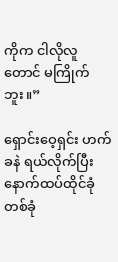ကိုက ငါလိုလူတောင် မကြိုက်ဘူး။”

ရှောင်းဝေ့ရှင်း ဟက်ခနဲ ရယ်လိုက်ပြီး နောက်ထပ်ထိုင်ခုံတစ်ခုံ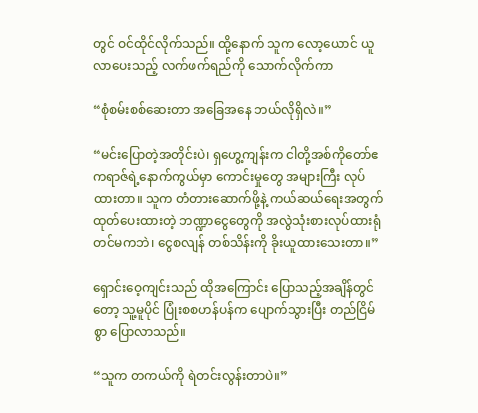တွင် ဝင်ထိုင်လိုက်သည်။ ထို့နောက် သူက လော့ယောင် ယူလာပေးသည့် လက်ဖက်ရည်ကို သောက်လိုက်ကာ

“စုံစမ်းစစ်ဆေးတာ အခြေအနေ ဘယ်လိုရှိလဲ။”

“မင်းပြောတဲ့အတိုင်းပဲ၊ ရှဟွေ့ကျန်းက ငါတို့အစ်ကိုတော်ဧကရာဇ်ရဲ့နောက်ကွယ်မှာ ကောင်းမှုတွေ အများကြီး လုပ်ထားတာ။ သူက တံတားဆောက်ဖို့နဲ့ ကယ်ဆယ်ရေးအတွက် ထုတ်ပေးထားတဲ့ ဘဏ္ဍာငွေတွေကို အလွဲသုံးစားလုပ်ထားရုံတင်မကဘဲ၊ ငွေစလျန် တစ်သိန်းကို ခိုးယူထားသေးတာ။”

ရှောင်းဝေ့ကျင်းသည် ထိုအကြောင်း ပြောသည့်အချိန်တွင်တော့ သူ့မူပိုင် ပြုံးစစဟန်ပန်က ပျောက်သွားပြီး တည်ငြိမ်စွာ ပြောလာသည်။

“သူက တကယ်ကို ရဲတင်းလွန်းတာပဲ။”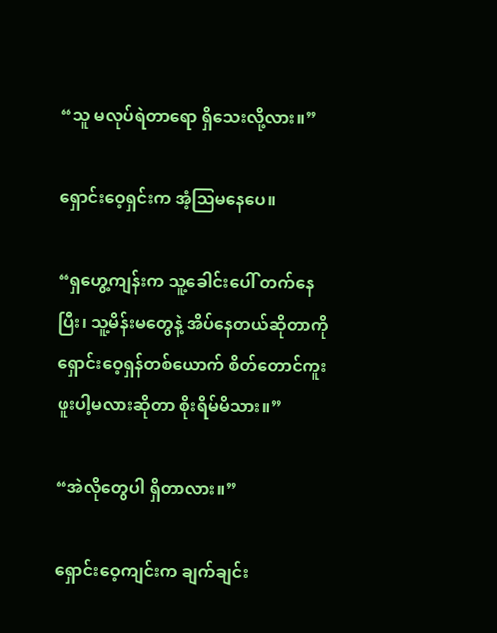“သူ မလုပ်ရဲတာရော ရှိသေးလို့လား။”

ရှောင်းဝေ့ရှင်းက အံ့ဩမနေပေ။

“ရှဟွေ့ကျန်းက သူ့ခေါင်းပေါ် တက်နေပြီး၊ သူ့မိန်းမတွေနဲ့ အိပ်နေတယ်ဆိုတာကို ရှောင်းဝေ့ရှန်တစ်ယောက် စိတ်တောင်ကူးဖူးပါ့မလားဆိုတာ စိုးရိမ်မိသား။”

“အဲလိုတွေပါ ရှိတာလား။”

ရှောင်းဝေ့ကျင်းက ချက်ချင်း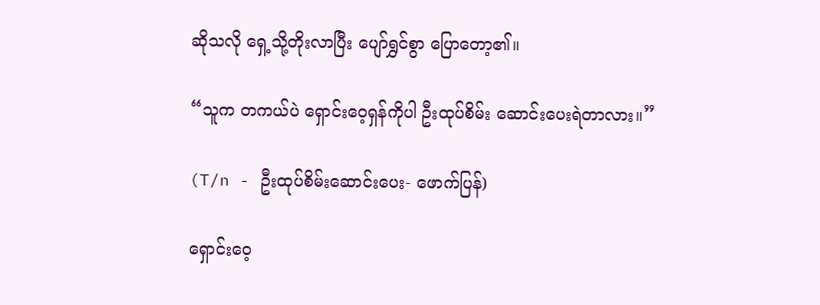ဆိုသလို ရှေ့သို့တိုးလာပြီး ပျော်ရွှင်စွာ ပြောတော့၏။

“သူက တကယ်ပဲ ရှောင်းဝေ့ရှန်ကိုပါ ဦးထုပ်စိမ်း ဆောင်းပေးရဲတာလား။”

(T/n - ဦးထုပ်စိမ်းဆောင်းပေး- ဖောက်ပြန်)

ရှောင်းဝေ့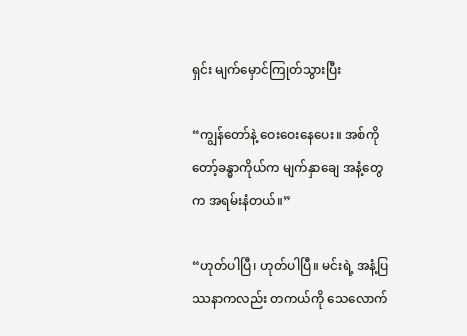ရှင်း မျက်မှောင်ကြုတ်သွားပြီး

“ကျွန်တော်နဲ့ ဝေးဝေးနေပေး။ အစ်ကိုတော့်ခန္ဓာကိုယ်က မျက်နှာချေ အနံ့တွေက အရမ်းနံတယ်။”

“ဟုတ်ပါပြီ၊ ဟုတ်ပါပြီ။ မင်းရဲ့ အနံ့ပြဿနာကလည်း တကယ်ကို သေလောက်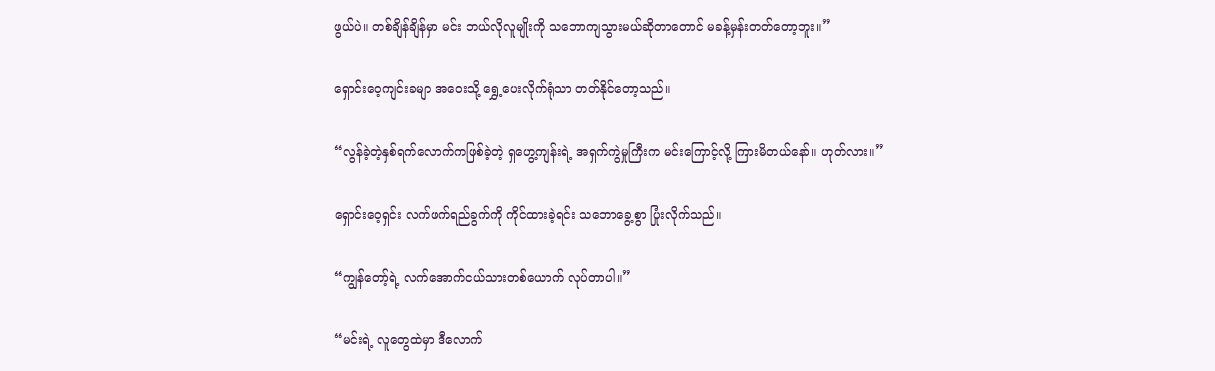ဖွယ်ပဲ။ တစ်ချိန်ချိန်မှာ မင်း ဘယ်လိုလူမျိုးကို သဘောကျသွားမယ်ဆိုတာတောင် မခန့်မှန်းတတ်တော့ဘူး။”

ရှောင်းဝေ့ကျင်းခမျာ အဝေးသို့ ရွှေ့ပေးလိုက်ရုံသာ တတ်နိုင်တော့သည်။

“လွန်ခဲ့တဲ့နှစ်ရက်လောက်ကဖြစ်ခဲ့တဲ့ ရှဟွေ့ကျန်းရဲ့ အရှက်ကွဲမှုကြီးက မင်းကြောင့်လို့ ကြားမိတယ်နော်။ ဟုတ်လား။”

ရှောင်းဝေ့ရှင်း လက်ဖက်ရည်ခွက်ကို ကိုင်ထားခဲ့ရင်း သဘောခွေ့စွာ ပြုံးလိုက်သည်။

“ကျွန်တော့်ရဲ့ လက်အောက်ငယ်သားတစ်ယောက် လုပ်တာပါ။”

“မင်းရဲ့ လူတွေထဲမှာ ဒီလောက်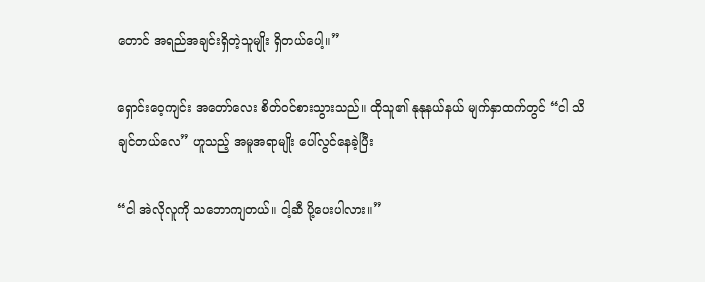တောင် အရည်အချင်းရှိတဲ့သူမျိုး ရှိတယ်ပေါ့။”

ရှောင်းဝေ့ကျင်း အတော်လေး စိတ်ဝင်စားသွားသည်။ ထိုသူ၏ နုနုနယ်နယ် မျက်နှာထက်တွင် “ငါ သိချင်တယ်လေ” ဟူသည့် အမူအရာမျိုး ပေါ်လွင်နေခဲ့ပြီး

“ငါ အဲလိုလူကို သဘောကျတယ်။ ငါ့ဆီ ပို့ပေးပါလား။”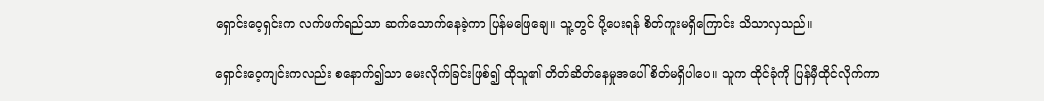ရှောင်းဝေ့ရှင်းက လက်ဖက်ရည်သာ ဆက်သောက်နေခဲ့ကာ ပြန်မဖြေချေ။ သူ့တွင် ပို့ပေးရန် စိတ်ကူးမရှိကြောင်း သိသာလှသည်။

ရှောင်းဝေ့ကျင်းကလည်း စနောက်၍သာ မေးလိုက်ခြင်းဖြစ်၍ ထိုသူ၏ တိတ်ဆိတ်နေမှုအပေါ် စိတ်မရှိပါပေ။ သူက ထိုင်ခုံကို ပြန်မှီထိုင်လိုက်ကာ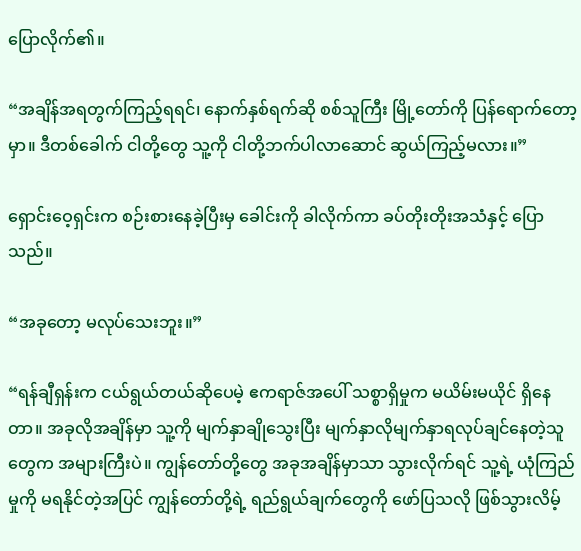ပြောလိုက်၏။

“အချိန်အရတွက်ကြည့်ရရင်၊ နောက်နှစ်ရက်ဆို စစ်သူကြီး မြို့တော်ကို ပြန်ရောက်တော့မှာ။ ဒီတစ်ခေါက် ငါတို့တွေ သူ့ကို ငါတို့ဘက်ပါလာဆောင် ဆွယ်ကြည့်မလား။”

ရှောင်းဝေ့ရှင်းက စဉ်းစားနေခဲ့ပြီးမှ ခေါင်းကို ခါလိုက်ကာ ခပ်တိုးတိုးအသံနှင့် ပြောသည်။

“အခုတော့ မလုပ်သေးဘူး။”

“ရန်ချီရှန်းက ငယ်ရွယ်တယ်ဆိုပေမဲ့ ဧကရာဇ်အပေါ် သစ္စာရှိမှုက မယိမ်းမယိုင် ရှိနေတာ။ အခုလိုအချိန်မှာ သူ့ကို မျက်နှာချိုသွေးပြီး မျက်နှာလိုမျက်နှာရလုပ်ချင်နေတဲ့သူတွေက အများကြီးပဲ။ ကျွန်တော်တို့တွေ အခုအချိန်မှာသာ သွားလိုက်ရင် သူ့ရဲ့ ယုံကြည်မှုကို မရနိုင်တဲ့အပြင် ကျွန်တော်တို့ရဲ့ ရည်ရွယ်ချက်တွေကို ဖော်ပြသလို ဖြစ်သွားလိမ့်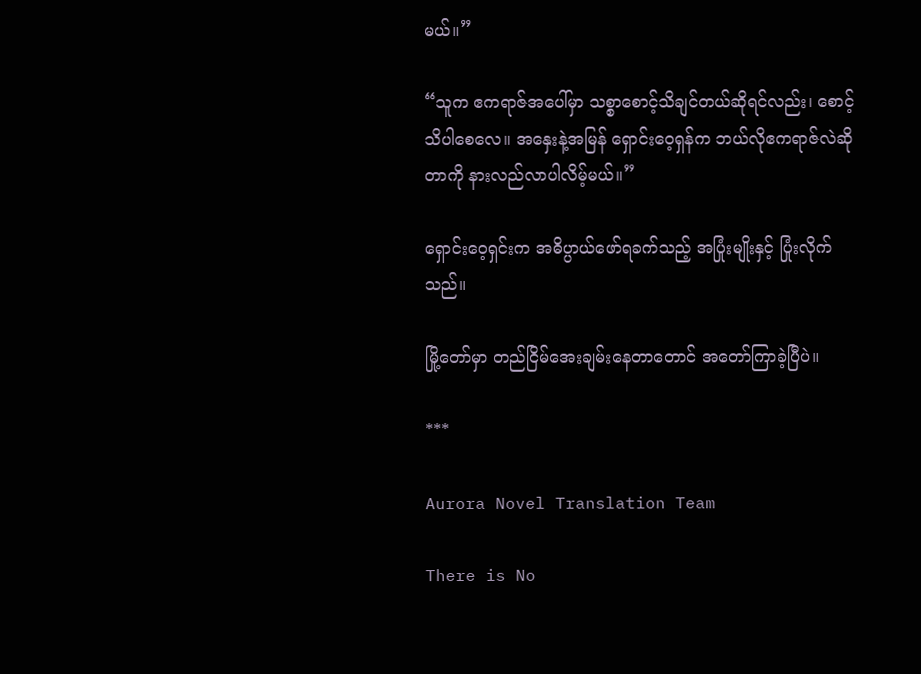မယ်။”

“သူက ဧကရာဇ်အပေါ်မှာ သစ္စာစောင့်သိချင်တယ်ဆိုရင်လည်း၊ စောင့်သိပါစေလေ။ အနှေးနဲ့အမြန် ရှောင်းဝေ့ရှန်က ဘယ်လိုဧကရာဇ်လဲဆိုတာကို နားလည်လာပါလိမ့်မယ်။”

ရှောင်းဝေ့ရှင်းက အဓိပ္ပာယ်ဖော်ရခက်သည့် အပြုံးမျိုးနှင့် ပြုံးလိုက်သည်။

မြို့တော်မှာ တည်ငြိမ်အေးချမ်းနေတာတောင် အတော်ကြာခဲ့ပြီပဲ။

***

Aurora Novel Translation Team

There is No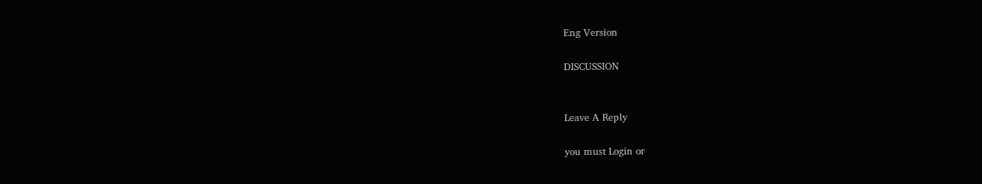Eng Version

DISCUSSION


Leave A Reply

you must Login or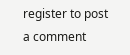register to post a comment